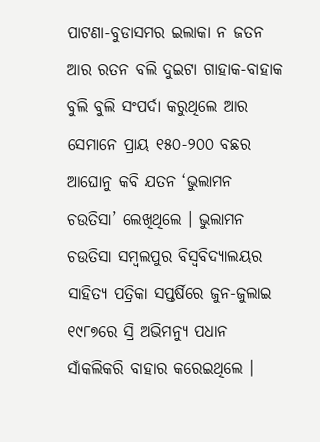ପାଟଣା-ବୁଡାସମର ଇଲାକା ନ ଜତନ ଆର ରତନ ବଲି ଦୁଇଟା ଗାହାକ-ବାହାକ ବୁଲି ବୁଲି ସଂପର୍ଦା କରୁଥିଲେ ଆର ସେମାନେ ପ୍ରାୟ ୧୫୦-୨୦୦ ବଛର ଆଘୋନୁ କବି ଯତନ ‘ଭୁଲାମନ ଚଉତିସା’ ଲେଖିଥିଲେ । ଭୁଲାମନ ଚଉତିସା ସମ୍ବଲପୁର ବିସ୍ୱବିଦ୍ୟାଲୟର ସାହିତ୍ୟ ପତ୍ରିକା ସପ୍ତର୍ଷିରେ ଜୁନ-ଜୁଲାଇ ୧୯୮୭ରେ ସ୍ରି ଅଭିମନ୍ୟୁ ପଧାନ ସାଁକଲିକରି ବାହାର କରେଇଥିଲେ ।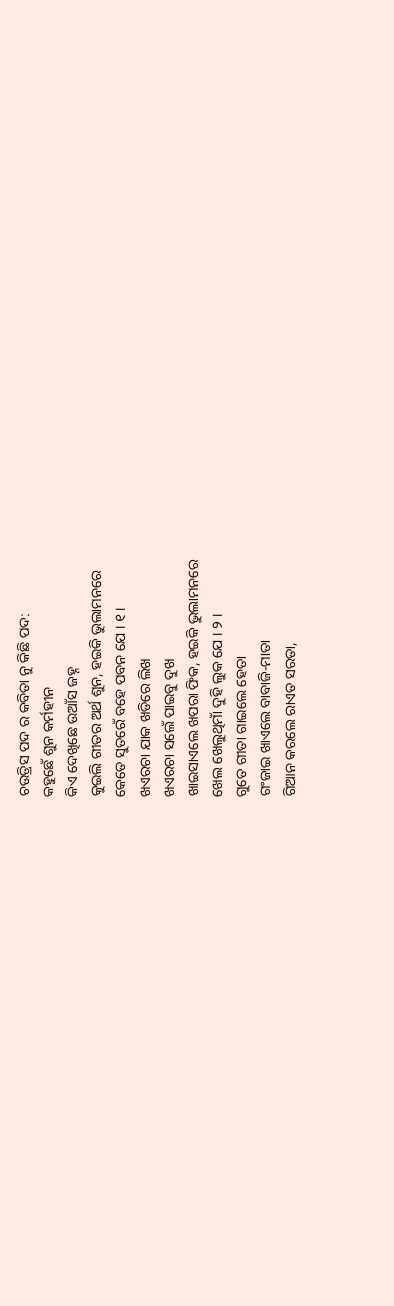ଚଉତ୍ରିସ ପଦ ର କବିତା ନୁ କିଛି ପଦ:
କହୁଛେଁ ଶୁନ କର୍ମହୀନ
କିଏ ଦେଖିଛେ ଉଆଁସ ଜହ୍ନ
କୁଇଲି ଗୀତର ଅର୍ଥ ଶୁନ, ହଇକି ଭୁଲାମନରେ
କେତେ ସୁତରେଁ ବହେ ପବନ ଯେ । ୧ ।
ଖଏରଚା ଯାକ ଖଡିରେ ଲିଖ
ଖଏରଚା ସଲେଁ ପାଇବୁ ଦୁଖ
ଖାଇସାଏଲେ ଖପରା ଫିକ, ହଇକି ଭୁଲାମନରେ
ଖେଲ ଖେଲୁଥିମାଁ ଦୁହି ଲୁକ ଯେ । ୨ ।
ଗୁତେ ଗୀତା ଗାଇଲେ ହେତା
ଗଂଜାଇ ଖାଏଲେ ବାବାଜି-ମାତା
ଗିଆନ କରଲେ ରାଏତ ସରତା,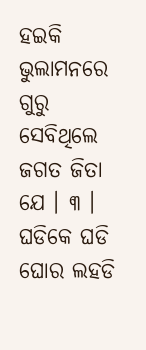ହଇକି ଭୁଲାମନରେ
ଗୁରୁ ସେବିଥିଲେ ଜଗତ ଜିତା ଯେ । ୩ ।
ଘଡିକେ ଘଡି ଘୋର ଲହଡି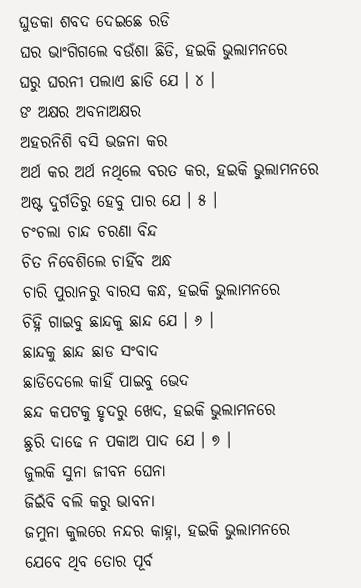ଘୁଡକା ଶବଦ ଦେଇଛେ ରଡି
ଘର ଭାଂଗିଗଲେ ବଉଁଶା ଛିଡି, ହଇକି ଭୁଲାମନରେ
ଘରୁ ଘରନୀ ପଲାଏ ଛାଡି ଯେ । ୪ ।
ଙ ଅକ୍ଷର ଅବନାଅକ୍ଷର
ଅହରନିଶି ବସି ଭଜନା କର
ଅର୍ଥ କର ଅର୍ଥ ନଥିଲେ ବରତ କର, ହଇକି ଭୁଲାମନରେ
ଅଷ୍ଟ ଦୁର୍ଗତିରୁ ହେବୁ ପାର ଯେ । ୫ ।
ଚଂଚଲା ଚାନ୍ଦ ଚରଣା ବିନ୍ଦ
ଚିତ ନିବେଶିଲେ ଚାହିଁବ ଅନ୍ଧ
ଚାରି ପୁରାନରୁ ବାରସ କନ୍ଧ, ହଇକି ଭୁଲାମନରେ
ଚିହ୍ନି ଗାଇବୁ ଛାନ୍ଦକୁ ଛାନ୍ଦ ଯେ । ୬ ।
ଛାନ୍ଦକୁ ଛାନ୍ଦ ଛାଡ ସଂବାଦ
ଛାଡିଦେଲେ କାହିଁ ପାଇବୁ ଭେଦ
ଛନ୍ଦ କପଟକୁ ହୃଦରୁ ଖେଦ, ହଇକି ଭୁଲାମନରେ
ଛୁରି ଦାଢେ ନ ପକାଅ ପାଦ ଯେ । ୭ ।
ଜୁଲକି ସୁନା ଜୀବନ ଘେନା
ଜିଇଁବି ବଲି କରୁ ଭାବନା
ଜମୁନା କୁଲରେ ନନ୍ଦର କାହ୍ନା, ହଇକି ଭୁଲାମନରେ
ଯେବେ ଥିବ ତୋର ପୂର୍ବ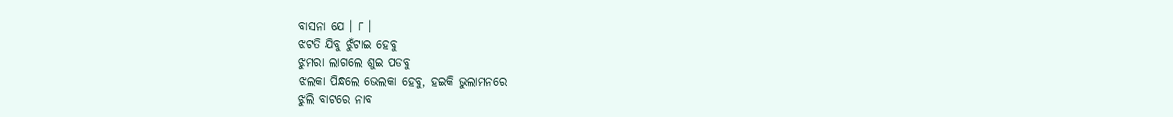ବାସନା ଯେ । ୮ ।
ଝଟତି ଯିବୁ ଝୁଁଟାଇ ହେବୁ
ଝୁମରା ଲାଗଲେ ଶୁଇ ପଡବୁ
ଝଲକା ପିନ୍ଧଲେ ଭେଲକା ହେବୁ, ହଇକି ଭୁଲାମନରେ
ଝୁଲି ବାଟରେ ନାବ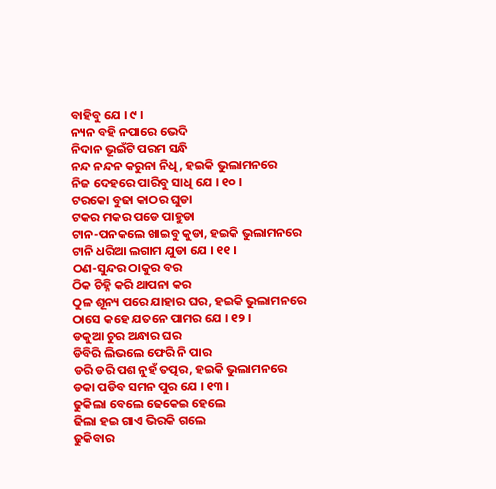ବାହିବୁ ଯେ । ୯ ।
ନ୍ୟନ ବହି ନପାରେ ଭେଦି
ନିଦାନ ଭୂଇଁଟି ପରମ ସନ୍ଧି
ନନ୍ଦ ନନ୍ଦନ କରୁନା ନିଧି, ହଇକି ଭୁଲାମନରେ
ନିଜ ଦେହରେ ପାରିବୁ ସାଧି ଯେ । ୧୦ ।
ଟରକୋ ବୁଢା କାଠର ଘୁଡା
ଟକର ମକର ପଡେ ପାହୁଡା
ଟାନ-ପନକଲେ ଖାଇବୁ କୁଡା, ହଇକି ଭୁଲାମନରେ
ଟାନି ଧରିଆ ଲଗାମ ଯୁଡା ଯେ । ୧୧ ।
ଠଣ-ସୁନ୍ଦର ଠାକୁର ବର
ଠିକ ଚିହ୍ନି କରି ଥାପନା କର
ଠୁଳ ଶୂନ୍ୟ ପରେ ଯାହାର ଘର, ହଇକି ଭୁଲାମନରେ
ଠାସେ କହେ ଯତନେ ପାମର ଯେ । ୧୨ ।
ଡକୁଆ ଚୁର ଅନ୍ଧାର ଘର
ଡିବିରି ଲିଭଲେ ଫେରି ନି ପାର
ଡରି ଡରି ପଶ ନୁହଁ ତତ୍ପର, ହଇକି ଭୁଲାମନରେ
ଡକା ପଡିବ ସମନ ପୁର ଯେ । ୧୩ ।
ଢୁକିଲା ବେଲେ ଢେକେଇ ହେଲେ
ଢିଲା ହଇ ଗାଏ ଭିରକି ଗଲେ
ଢୁକିବାର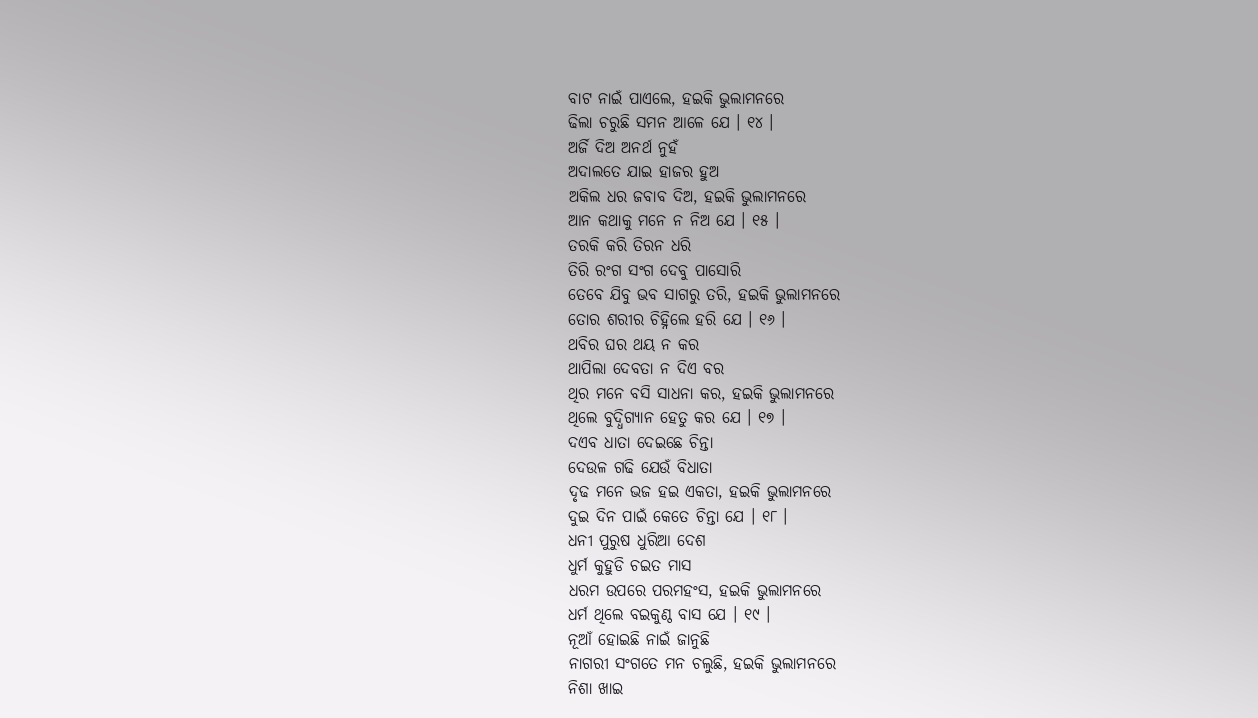ବାଟ ନାଇଁ ପାଏଲେ, ହଇକି ଭୁଲାମନରେ
ଢିଲା ଚରୁଛି ସମନ ଆଳେ ଯେ । ୧୪ ।
ଅର୍ଜି ଦିଅ ଅନର୍ଥ ନୁହଁ
ଅଦାଲତେ ଯାଇ ହାଜର ହୁଅ
ଅକିଲ ଧର ଜବାବ ଦିଅ, ହଇକି ଭୁଲାମନରେ
ଆନ କଥାକୁ ମନେ ନ ନିଅ ଯେ । ୧୫ ।
ତରକି କରି ତିରନ ଧରି
ତିରି ରଂଗ ସଂଗ ଦେବୁ ପାସୋରି
ତେବେ ଯିବୁ ଭବ ସାଗରୁ ତରି, ହଇକି ଭୁଲାମନରେ
ତୋର ଶରୀର ଚିହ୍ନିଲେ ହରି ଯେ । ୧୬ ।
ଥବିର ଘର ଥୟ ନ କର
ଥାପିଲା ଦେବତା ନ ଦିଏ ବର
ଥିର ମନେ ବସି ସାଧନା କର, ହଇକି ଭୁଲାମନରେ
ଥିଲେ ବୁଦ୍ଧିଗ୍ୟାନ ହେତୁ କର ଯେ । ୧୭ ।
ଦଏବ ଧାତା ଦେଇଛେ ଚିନ୍ତା
ଦେଉଳ ଗଢି ଯେଉଁ ବିଧାତା
ଦୃଢ ମନେ ଭଜ ହଇ ଏକତା, ହଇକି ଭୁଲାମନରେ
ଦୁଇ ଦିନ ପାଇଁ କେତେ ଚିନ୍ତା ଯେ । ୧୮ ।
ଧନୀ ପୁରୁଷ ଧୁରିଆ ଦେଶ
ଧୁର୍ମ କୁହୁଡି ଚଇତ ମାସ
ଧରମ ଉପରେ ପରମହଂସ, ହଇକି ଭୁଲାମନରେ
ଧର୍ମ ଥିଲେ ବଇକୁଣ୍ଠ ବାସ ଯେ । ୧୯ ।
ନୂଆଁ ହୋଇଛି ନାଇଁ ଜାନୁଛି
ନାଗରୀ ସଂଗତେ ମନ ଚଲୁଛି, ହଇକି ଭୁଲାମନରେ
ନିଶା ଖାଇ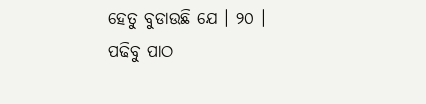ହେତୁ ବୁଡାଉଛି ଯେ । ୨୦ ।
ପଢିବୁ ପାଠ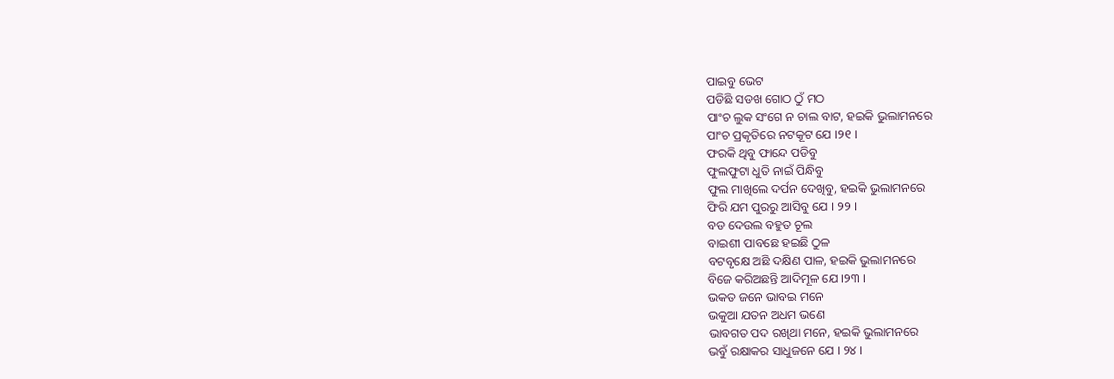ପାଇବୁ ଭେଟ
ପଡିଛି ସଡଖ ଗୋଠ ଠୁଁ ମଠ
ପାଂଚ ଲୁକ ସଂଗେ ନ ଚାଲ ବାଟ, ହଇକି ଭୁଲାମନରେ
ପାଂଚ ପ୍ରକୃତିରେ ନଟକୂଟ ଯେ ।୨୧ ।
ଫରକି ଥିବୁ ଫାନ୍ଦେ ପଡିବୁ
ଫୁଲଫୁଟା ଧୁତି ନାଇଁ ପିନ୍ଧିବୁ
ଫୁଲ ମାଖିଲେ ଦର୍ପନ ଦେଖିବୁ, ହଇକି ଭୁଲାମନରେ
ଫିରି ଯମ ପୁରରୁ ଆସିବୁ ଯେ । ୨୨ ।
ବଡ ଦେଉଲ ବହୁତ ଚୂଲ
ବାଇଶୀ ପାବଛେ ହଇଛି ଠୁଳ
ବଟବୃକ୍ଷେ ଅଛି ଦକ୍ଷିଣ ପାଳ, ହଇକି ଭୁଲାମନରେ
ବିଜେ କରିଅଛନ୍ତି ଆଦିମୂଳ ଯେ ।୨୩ ।
ଭକତ ଜନେ ଭାବଇ ମନେ
ଭକୁଆ ଯତନ ଅଧମ ଭଣେ
ଭାବଗତ ପଦ ରଖିଥା ମନେ, ହଇକି ଭୁଲାମନରେ
ଭବୁଁ ରକ୍ଷାକର ସାଧୁଜନେ ଯେ । ୨୪ ।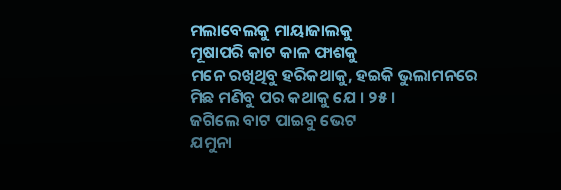ମଲାବେଲକୁ ମାୟାଜାଲକୁ
ମୂଷାପରି କାଟ କାଳ ଫାଶକୁ
ମନେ ରଖିଥିବୁ ହରିକଥାକୁ, ହଇକି ଭୁଲାମନରେ
ମିଛ ମଣିବୁ ପର କଥାକୁ ଯେ । ୨୫ ।
ଜଗିଲେ ବାଟ ପାଇବୁ ଭେଟ
ଯମୁନା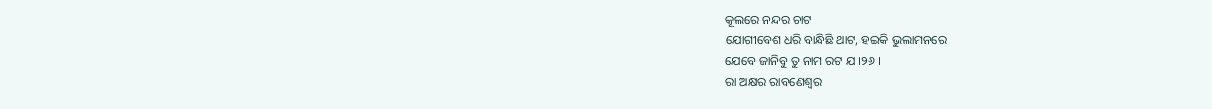କୂଲରେ ନନ୍ଦର ଚାଟ
ଯୋଗୀବେଶ ଧରି ବାନ୍ଧିଛି ଥାଟ, ହଇକି ଭୁଲାମନରେ
ଯେବେ ଜାନିବୁ ତୁ ନାମ ରଟ ଯ ।୨୬ ।
ରା ଅକ୍ଷର ରାବଣେଶ୍ୱର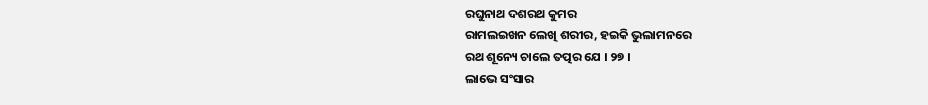ରଘୁନାଥ ଦଶରଥ କୁମର
ରାମଲଇଖନ ଲେଖି ଶରୀର, ହଇକି ଭୁଲାମନରେ
ରଥ ଶୂନ୍ୟେ ଚାଲେ ତତ୍ପର ଯେ । ୨୭ ।
ଲାଭେ ସଂସାର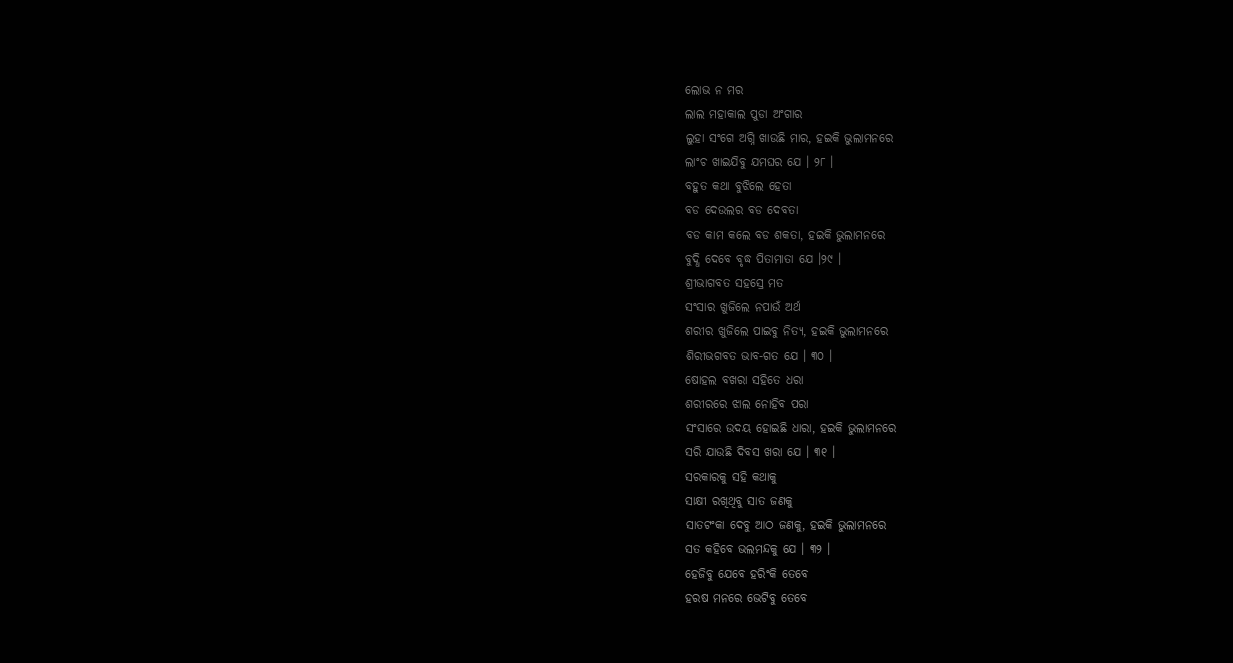ଲୋଭ ନ ମର
ଲାଲ ମହାକାଲ ପୁଡା ଅଂଗାର
ଲୁହା ସଂଗେ ଅଗ୍ନି ଖାଉଛି ମାର, ହଇକି ଭୁଲାମନରେ
ଲାଂଚ ଖାଇଯିବୁ ଯମଘର ଯେ । ୨୮ ।
ବହୁତ କଥା ବୁଝିଲେ ହେତା
ବଡ ଦେଉଲର ବଡ ଦେବତା
ବଡ କାମ କଲେ ବଡ ଶକତା, ହଇକି ଭୁଲାମନରେ
ବୁଦ୍ଧି ଦେବେ ବୃଦ୍ଧ ପିତାମାତା ଯେ ।୨୯ ।
ଶ୍ରୀଭାଗବତ ସହସ୍ରେ ମତ
ସଂସାର ଖୁଜିଲେ ନପାଉଁ ଅର୍ଥ
ଶରୀର ଖୁଜିଲେ ପାଇବୁ ନିତ୍ୟ, ହଇକି ଭୁଲାମନରେ
ଶିରୀଭଗବତ ଭାବ-ଗତ ଯେ । ୩୦ ।
ଷୋହଲ ବଖରା ସହିତେ ଧରା
ଶରୀରରେ ଝାଲ ନୋହିବ ପରା
ସଂସାରେ ଉଦୟ ହୋଇଛି ଧାରା, ହଇକି ଭୁଲାମନରେ
ସରି ଯାଉଛି ଦିବସ ଖରା ଯେ । ୩୧ ।
ସରକାରକୁ ସହି କଥାକୁ
ସାକ୍ଷୀ ରଖିଥିବୁ ସାତ ଜଣକୁ
ସାତଟଂକା ଦେବୁ ଆଠ ଜଣକୁ, ହଇକି ଭୁଲାମନରେ
ସତ କହିବେ ଭଲମନ୍ଦକୁ ଯେ । ୩୨ ।
ହେଜିବୁ ଯେବେ ହରିଂକି ତେବେ
ହରଷ ମନରେ ଭେଟିବୁ ତେବେ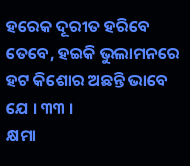ହରେକ ଦୂରୀତ ହରିବେ ତେବେ, ହଇକି ଭୁଲାମନରେ
ହଟ କିଶୋର ଅଛନ୍ତି ଭାବେ ଯେ । ୩୩ ।
କ୍ଷମା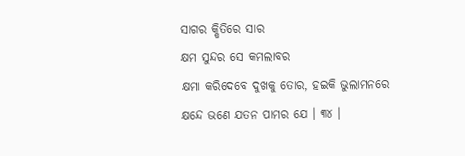ସାଗର କ୍ଷିତିରେ ସାର
କ୍ଷମ ସୁନ୍ଦର ସେ କମଲାବର
କ୍ଷମା କରିଦେବେ ଦୁଖକୁ ତୋର, ହଇକି ଭୁଲାମନରେ
କ୍ଷନ୍ଦେ ଭଣେ ଯତନ ପାମର ଯେ । ୩୪ ।